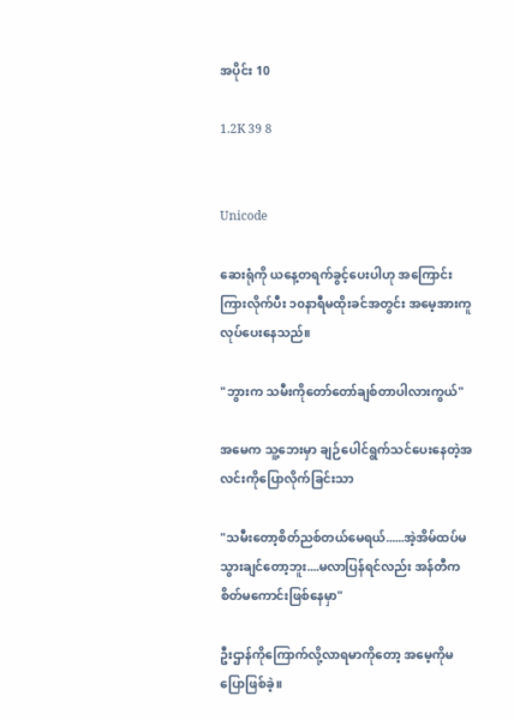အပိုင်း 10

1.2K 39 8


Unicode

ဆေးရုံကို ယနေ့တရက်ခွင့်ပေးပါဟု အကြောင်းကြားလိုက်ပီး ၁၀နာရီမထိုးခင်အတွင်း အမေ့အားကူလုပ်ပေးနေသည်။

"ဘွားက သမီးကိုတော်တော်ချစ်တာပါလားကွယ်"

အမေက သူ့ဘေးမှာ ချဉ်ပေါင်ရွက်သင်ပေးနေတဲ့အလင်းကိုပြောလိုက်ခြင်းသာ

"သမီးတော့စိတ်ညစ်တယ်မေရယ်......အဲ့အိမ်ထပ်မသွားချင်တော့ဘူး....မလာပြန်ရင်လည်း အန်တီက စိတ်မကောင်းဖြစ်နေမှာ"

ဦးဌာန်ကိုကြောက်လို့လာရမာကိုတော့ အမေ့ကိုမပြောဖြစ်ခဲ့။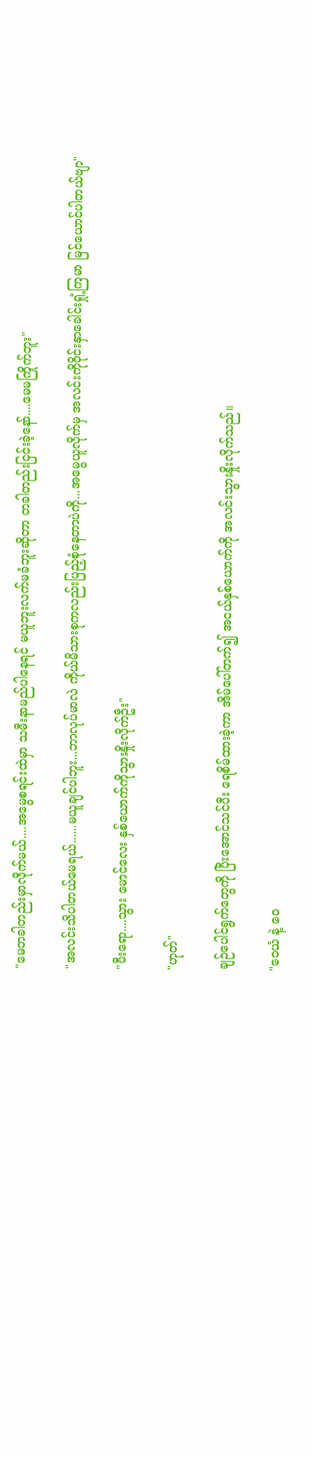"မေတခါတည်းမှာလိုက်မယ်....အမွေစရင်းထဲမှာ သမီးနာမည်ပါနေရင် မယူဘူးလက်မခံဘူးဆိုတာ တခါတည်းငြင်းခဲ့နော်....မေမကြိုက်ဘူး"

"အလင်းသိပါတယ်မေရယ်......မယူချင်ပါဘူး...ဘာလုပ်မာလဲ ကိုယ်မိသားစုကလည်းပြည့်စုံနေတာပဲကို...အမွေယူလိုက်မှ အလင်းကိုဝိုင်းနှာခေါင်းရှုံ့ကြမာ မြင်ယောင်ပါတယ်ဗျာ"

"ပီးရော....သွား မောင်လေး နှစ်ယောက်ကိုသွားနှိုးလိုက်ဦး"

"ဟုတ်"

ချဉ်ပေါင်ရွက်တွေကို ပြီးအောင်သင်ပီး ရေစိမ်ထားခဲ့ကာ အိမ်ပေါ်တက်၍ အငယ်နှစ်ယောက်ကို အလင်းသွားနှိုးလိုက်သည်။

"ဝေယံ နဲ့ ဝေ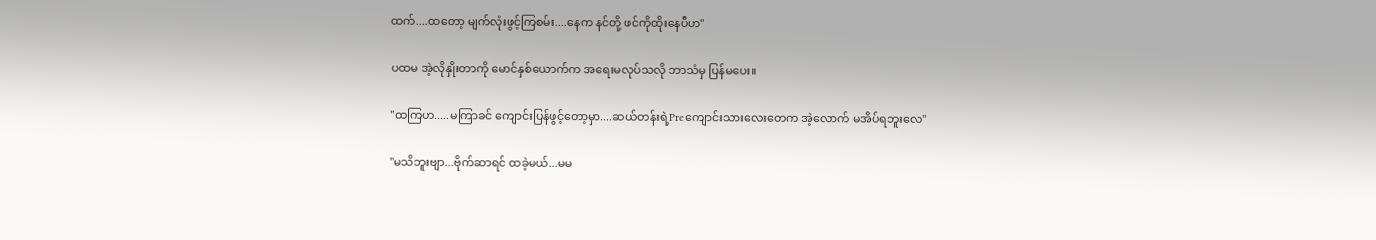ထက်....ထတော့ မျက်လုံးဖွင့်ကြစမ်း....နေက နင်တို့ ဖင်ကိုထိုးနေပီဟ"

ပထမ အဲ့လိုနှိုးတာကို မောင်နှစ်ယောက်က အရေးမလုပ်သလို ဘာသံမှ ပြန်မပေး။

"ထကြဟ.....မကြာခင် ကျောင်းပြန်ဖွင့်တော့မှာ....ဆယ်တန်းရဲ့Preကျောင်းသားလေးတေက အဲ့လောက် မအိပ်ရဘူးလေ"

"မသိဘူးဗျာ...ဗိုက်ဆာရင် ထခဲ့မယ်...မမ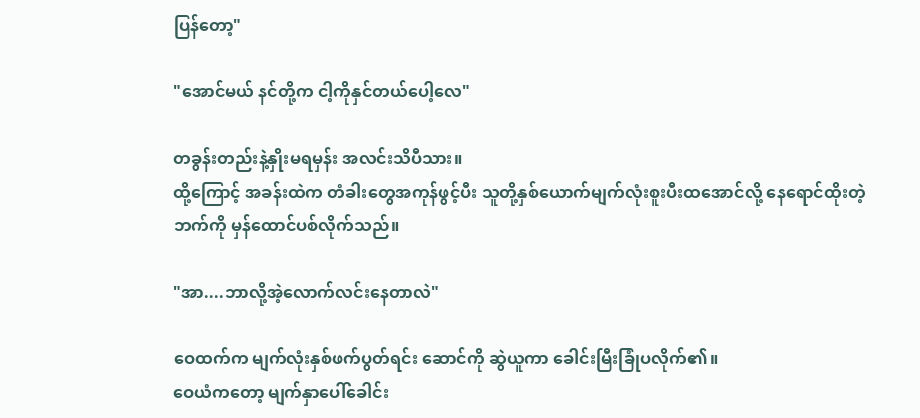ပြန်တော့"

"အောင်မယ် နင်တို့က ငါ့ကိုနှင်တယ်ပေါ့လေ"

တခွန်းတည်းနဲ့နှိုးမရမှန်း အလင်းသိပီသား။
ထို့ကြောင့် အခန်းထဲက တံခါးတွေအကုန်ဖွင့်ပီး သူတို့နှစ်ယောက်မျက်လုံးစူးပီးထအောင်လို့ နေရောင်ထိုးတဲ့ဘက်ကို မှန်ထောင်ပစ်လိုက်သည်။

"အာ....ဘာလို့အဲ့လောက်လင်းနေတာလဲ"

ဝေထက်က မျက်လုံးနှစ်ဖက်ပွတ်ရင်း ဆောင်ကို ဆွဲယူကာ ခေါင်းမြီးခြုံပလိုက်၏။
ဝေယံကတော့ မျက်နှာပေါ်ခေါင်း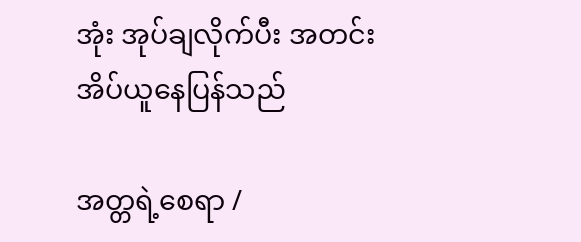အုံး အုပ်ချလိုက်ပီး အတင်းအိပ်ယူနေပြန်သည်

အတ္တရဲ့စေရာ /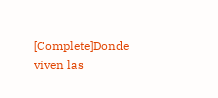[Complete]Donde viven las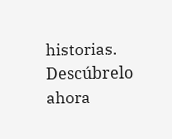historias. Descúbrelo ahora